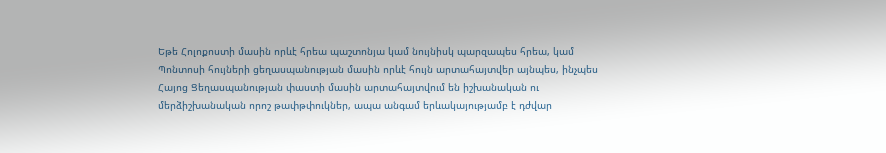Եթե Հոլոքոստի մասին որևէ հրեա պաշտոնյա կամ նույնիսկ պարզապես հրեա, կամ Պոնտոսի հույների ցեղասպանության մասին որևէ հույն արտահայտվեր այնպես, ինչպես Հայոց Ցեղասպանության փաստի մասին արտահայտվում են իշխանական ու մերձիշխանական որոշ թափթփուկներ, ապա անգամ երևակայությամբ է դժվար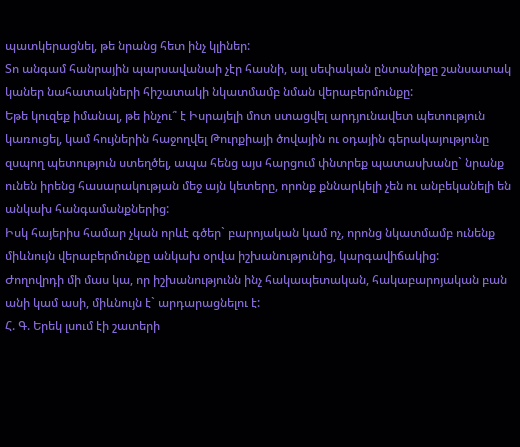պատկերացնել, թե նրանց հետ ինչ կլիներ:
Տո անգամ հանրային պարսավանաի չէր հասնի, այլ սեփական ընտանիքը շանսատակ կաներ նահատակների հիշատակի նկատմամբ նման վերաբերմունքը:
Եթե կուզեք իմանալ, թե ինչու՞ է Իսրայելի մոտ ստացվել արդյունավետ պետություն կառուցել, կամ հույներին հաջողվել Թուրքիայի ծովային ու օդային գերակայությունը զսպող պետություն ստեղծել, ապա հենց այս հարցում փնտրեք պատասխանը` նրանք ունեն իրենց հասարակության մեջ այն կետերը, որոնք քննարկելի չեն ու անբեկանելի են անկախ հանգամանքներից:
Իսկ հայերիս համար չկան որևէ գծեր` բարոյական կամ ոչ, որոնց նկատմամբ ունենք միևնույն վերաբերմունքը անկախ օրվա իշխանությունից, կարգավիճակից:
Ժողովրդի մի մաս կա, որ իշխանությունն ինչ հակապետական, հակաբարոյական բան անի կամ ասի, միևնույն է` արդարացնելու է:
Հ. Գ. Երեկ լսում էի շատերի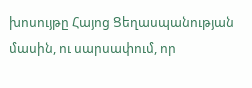խոսույթը Հայոց Ցեղասպանության մասին, ու սարսափում, որ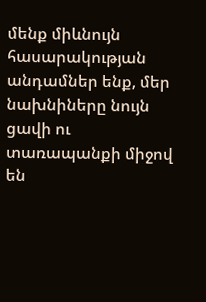մենք միևնույն հասարակության անդամներ ենք, մեր նախնիները նույն ցավի ու տառապանքի միջով են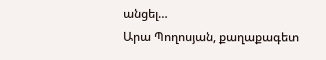անցել…
Արա Պողոսյան, քաղաքագետ